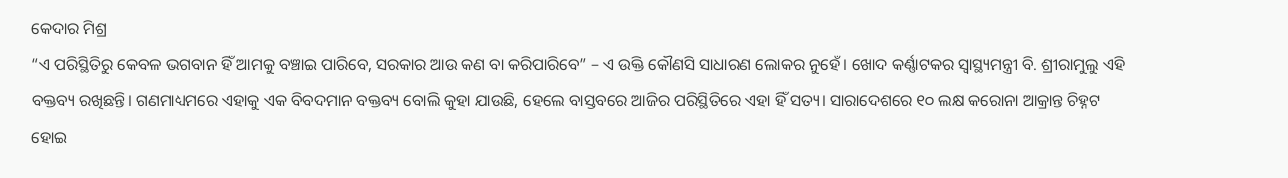କେଦାର ମିଶ୍ର
“ଏ ପରିସ୍ଥିତିରୁ କେବଳ ଭଗବାନ ହିଁ ଆମକୁ ବଞ୍ଚାଇ ପାରିବେ, ସରକାର ଆଉ କଣ ବା କରିପାରିବେ” – ଏ ଉକ୍ତି କୌଣସି ସାଧାରଣ ଲୋକର ନୁହେଁ। ଖୋଦ କର୍ଣ୍ଣାଟକର ସ୍ବାସ୍ଥ୍ୟମନ୍ତ୍ରୀ ବି. ଶ୍ରୀରାମୁଲୁ ଏହି ବକ୍ତବ୍ୟ ରଖିଛନ୍ତି। ଗଣମାଧ୍ୟମରେ ଏହାକୁ ଏକ ବିବଦମାନ ବକ୍ତବ୍ୟ ବୋଲି କୁହା ଯାଉଛି, ହେଲେ ବାସ୍ତବରେ ଆଜିର ପରିସ୍ଥିତିରେ ଏହା ହିଁ ସତ୍ୟ। ସାରାଦେଶରେ ୧୦ ଲକ୍ଷ କରୋନା ଆକ୍ରାନ୍ତ ଚିହ୍ନଟ ହୋଇ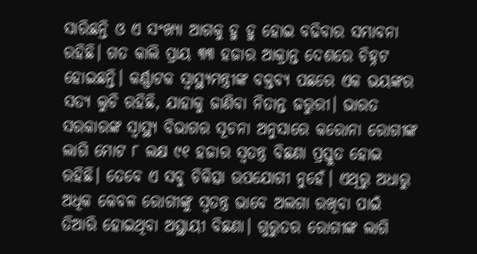ସାରିଛନ୍ତି ଓ ଏ ସଂଖ୍ୟା ଆଗକୁ ହୁ ହୁ ହୋଇ ବଢିବାର ସମ୍ଭାବନା ରହିଛି। ଗତ କାଲି ପ୍ରାୟ ୩୩ ହଜାର ଆକ୍ରାନ୍ତ ଦେଶରେ ଚିହ୍ନଟ ହୋଇଛନ୍ତି। କର୍ଣ୍ଣାଟକ ସ୍ବାସ୍ଥ୍ୟମନ୍ତ୍ରୀଙ୍କ ବକ୍ତବ୍ୟ ପଛରେ ଏକ ଭୟଙ୍କର ସତ୍ୟ ଲୁଚି ରହିଛି, ଯାହାକୁ ଜାଣିବା ନିତାନ୍ତ ଜରୁରୀ। ଭାରତ ସରକାରଙ୍କ ସ୍ୱାସ୍ଥ୍ୟ ବିଭାଗର ସୂଚନା ଅନୁସାରେ କରୋନା ରୋଗୀଙ୍କ ଲାଗି ମୋଟ ୮ ଲକ୍ଷ ୯୧ ହଜାର ସ୍ଵତନ୍ତ୍ର ବିଛଣା ପ୍ରସ୍ତୁତ ହୋଇ ରହିଛି। ତେବେ ଏ ସବୁ ଚିକିତ୍ସା ଉପଯୋଗୀ ନୁହେଁ। ଏଥିରୁ ଅଧାରୁ ଅଧିକ କେବଳ ରୋଗୀଙ୍କୁ ସ୍ଵତନ୍ତ୍ର ଭାବେ ଅଲଗା ରଖିବା ପାଇଁ ତିଆରି ହୋଇଥିବା ଅସ୍ଥାୟୀ ବିଛଣା। ଗୁରୁତର ରୋଗୀଙ୍କ ଲାଗି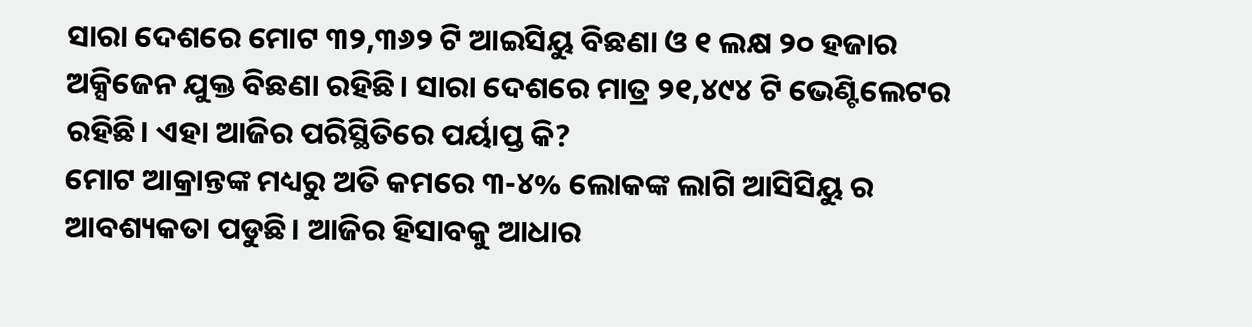ସାରା ଦେଶରେ ମୋଟ ୩୨,୩୬୨ ଟି ଆଇସିୟୁ ବିଛଣା ଓ ୧ ଲକ୍ଷ ୨୦ ହଜାର ଅକ୍ସିଜେନ ଯୁକ୍ତ ବିଛଣା ରହିଛି। ସାରା ଦେଶରେ ମାତ୍ର ୨୧,୪୯୪ ଟି ଭେଣ୍ଟିଲେଟର ରହିଛି। ଏହା ଆଜିର ପରିସ୍ଥିତିରେ ପର୍ୟାପ୍ତ କି?
ମୋଟ ଆକ୍ରାନ୍ତଙ୍କ ମଧ୍ୟରୁ ଅତି କମରେ ୩-୪% ଲୋକଙ୍କ ଲାଗି ଆସିସିୟୁ ର ଆବଶ୍ୟକତା ପଡୁଛି। ଆଜିର ହିସାବକୁ ଆଧାର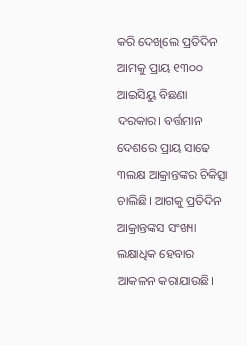କରି ଦେଖିଲେ ପ୍ରତିଦିନ ଆମକୁ ପ୍ରାୟ ୧୩୦୦ ଆଇସିୟୁ ବିଛଣା ଦରକାର। ବର୍ତ୍ତମାନ ଦେଶରେ ପ୍ରାୟ ସାଢେ ୩ଲକ୍ଷ ଆକ୍ରାନ୍ତଙ୍କର ଚିକିତ୍ସା ଚାଲିଛି। ଆଗକୁ ପ୍ରତିଦିନ ଆକ୍ରାନ୍ତଙ୍କସ ସଂଖ୍ୟା ଲକ୍ଷାଧିକ ହେବାର ଆକଳନ କରାଯାଉଛି।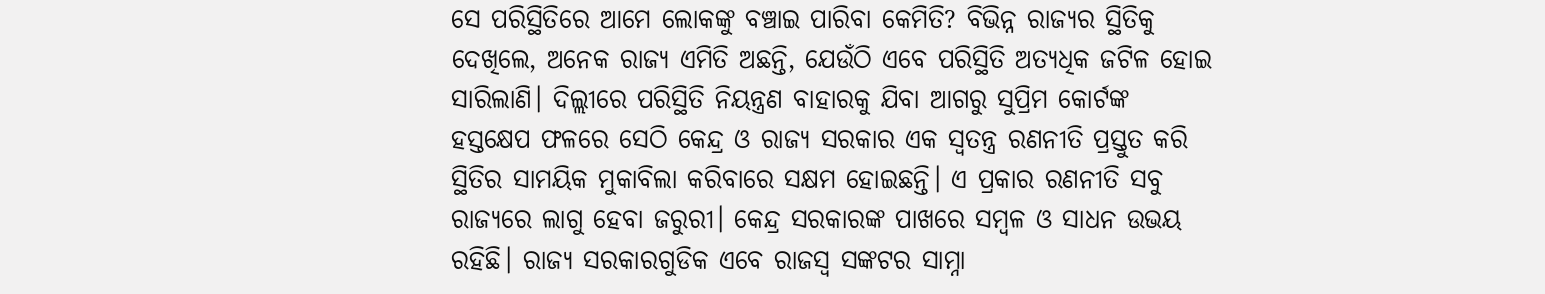ସେ ପରିସ୍ଥିତିରେ ଆମେ ଲୋକଙ୍କୁ ବଞ୍ଚାଇ ପାରିବା କେମିତି? ବିଭିନ୍ନ ରାଜ୍ୟର ସ୍ଥିତିକୁ ଦେଖିଲେ, ଅନେକ ରାଜ୍ୟ ଏମିତି ଅଛନ୍ତି, ଯେଉଁଠି ଏବେ ପରିସ୍ଥିତି ଅତ୍ୟଧିକ ଜଟିଳ ହୋଇ ସାରିଲାଣି। ଦିଲ୍ଲୀରେ ପରିସ୍ଥିତି ନିୟନ୍ତ୍ରଣ ବାହାରକୁ ଯିବା ଆଗରୁ ସୁପ୍ରିମ କୋର୍ଟଙ୍କ ହସ୍ତକ୍ଷେପ ଫଳରେ ସେଠି କେନ୍ଦ୍ର ଓ ରାଜ୍ୟ ସରକାର ଏକ ସ୍ଵତନ୍ତ୍ର ରଣନୀତି ପ୍ରସ୍ତୁତ କରି ସ୍ଥିତିର ସାମୟିକ ମୁକାବିଲା କରିବାରେ ସକ୍ଷମ ହୋଇଛନ୍ତି। ଏ ପ୍ରକାର ରଣନୀତି ସବୁ ରାଜ୍ୟରେ ଲାଗୁ ହେବା ଜରୁରୀ। କେନ୍ଦ୍ର ସରକାରଙ୍କ ପାଖରେ ସମ୍ବଳ ଓ ସାଧନ ଉଭୟ ରହିଛି। ରାଜ୍ୟ ସରକାରଗୁଡିକ ଏବେ ରାଜସ୍ଵ ସଙ୍କଟର ସାମ୍ନା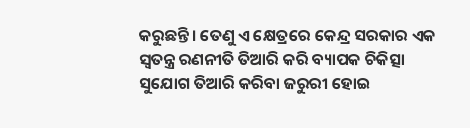କରୁଛନ୍ତି। ତେଣୁ ଏ କ୍ଷେତ୍ରରେ କେନ୍ଦ୍ର ସରକାର ଏକ ସ୍ଵତନ୍ତ୍ର ରଣନୀତି ତିଆରି କରି ବ୍ୟାପକ ଚିକିତ୍ସା ସୁଯୋଗ ତିଆରି କରିବା ଜରୁରୀ ହୋଇ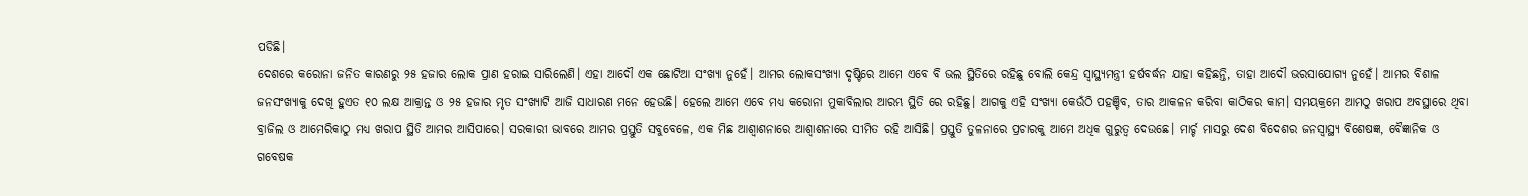ପଡିଛି।
ଦେଶରେ କରୋନା ଜନିତ କାରଣରୁ ୨୫ ହଜାର ଲୋକ ପ୍ରାଣ ହରାଇ ସାରିଲେଣି। ଏହା ଆଦୌ ଏକ ଛୋଟିଆ ସଂଖ୍ୟା ନୁହେଁ। ଆମର ଲୋକସଂଖ୍ୟା ଦୃଷ୍ଟିରେ ଆମେ ଏବେ ବି ଭଲ ସ୍ଥିତିରେ ରହିଛୁ ବୋଲି କେନ୍ଦ୍ର ସ୍ବାସ୍ଥ୍ୟମନ୍ତ୍ରୀ ହର୍ଷବର୍ଦ୍ଧନ ଯାହା କହିଛନ୍ତି, ତାହା ଆଦୌ ଭରସାଯୋଗ୍ୟ ନୁହେଁ। ଆମର ବିଶାଳ ଜନସଂଖ୍ୟାକୁ ଦେଖି ହୁଏତ ୧୦ ଲକ୍ଷ ଆକ୍ରାନ୍ତ ଓ ୨୫ ହଜାର ମୃତ ସଂଖ୍ୟାଟି ଆଜି ସାଧାରଣ ମନେ ହେଉଛି। ହେଲେ ଆମେ ଏବେ ମଧ୍ୟ କରୋନା ମୁକାବିଲାର ଆରମ୍ଭ ସ୍ଥିତି ରେ ରହିଛୁ। ଆଗକୁ ଏହି ସଂଖ୍ୟା କେଉଁଠି ପହଞ୍ଚିବ, ତାର ଆକଳନ କରିବା କାଠିକର କାମ। ସମୟକ୍ରମେ ଆମଠୁ ଖରାପ ଅବସ୍ଥାରେ ଥିବା ବ୍ରାଜିଲ ଓ ଆମେରିକାଠୁ ମଧ୍ୟ ଖରାପ ସ୍ଥିତି ଆମର ଆସିପାରେ। ସରକାରୀ ଭାବରେ ଆମର ପ୍ରସ୍ତୁତି ସବୁବେଳେ, ଏକ ମିଛ ଆଶ୍ବାଶନାରେ ଆଶ୍ବାଶନାରେ ସୀମିତ ରହି ଆସିଛି। ପ୍ରସ୍ତୁତି ତୁଳନାରେ ପ୍ରଚାରକୁ ଆମେ ଅଧିକ ଗୁରୁତ୍ଵ ଦେଉଛେ। ମାର୍ଚ୍ଚ ମାସରୁ ଦେଶ ବିଦେଶର ଜନସ୍ୱାସ୍ଥ୍ୟ ବିଶେଷଜ୍ଞ, ବୈଜ୍ଞାନିକ ଓ ଗବେଷକ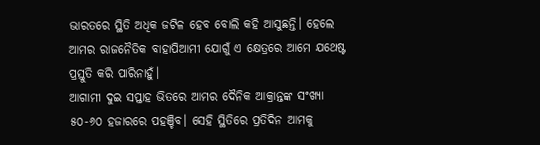ଭାରତରେ ସ୍ଥିତି ଅଧିକ ଜଟିଳ ହେବ ବୋଲି କହି ଆସୁଛନ୍ତି। ହେଲେ ଆମର ରାଜନୈତିକ ବାହାପିଆମୀ ଯୋଗୁଁ ଏ କ୍ଷେତ୍ରରେ ଆମେ ଯଥେଷ୍ଟ ପ୍ରସ୍ତୁତି କରି ପାରିନାହୁଁ।
ଆଗାମୀ ଦୁଇ ସପ୍ତାହ ଭିତରେ ଆମର ଦୈନିକ ଆକ୍ରାନ୍ତଙ୍କ ସଂଖ୍ୟା ୫୦-୬୦ ହଜାରରେ ପହଞ୍ଚିବ। ସେହି ସ୍ଥିତିରେ ପ୍ରତିଦିନ ଆମକୁ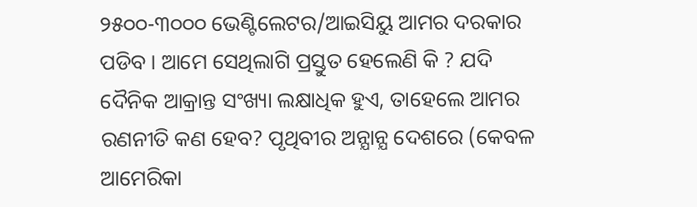୨୫୦୦-୩୦୦୦ ଭେଣ୍ଟିଲେଟର/ଆଇସିୟୁ ଆମର ଦରକାର ପଡିବ। ଆମେ ସେଥିଲାଗି ପ୍ରସ୍ତୁତ ହେଲେଣି କି ? ଯଦି ଦୈନିକ ଆକ୍ରାନ୍ତ ସଂଖ୍ୟା ଲକ୍ଷାଧିକ ହୁଏ, ତାହେଲେ ଆମର ରଣନୀତି କଣ ହେବ? ପୃଥିବୀର ଅନ୍ଯାନ୍ଯ ଦେଶରେ (କେବଳ ଆମେରିକା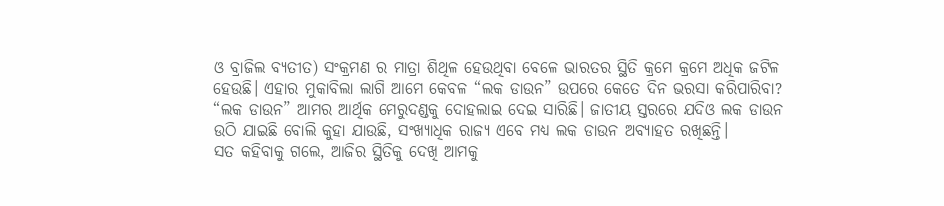ଓ ବ୍ରାଜିଲ ବ୍ଯତୀତ) ସଂକ୍ରମଣ ର ମାତ୍ରା ଶିଥିଳ ହେଉଥିବା ବେଳେ ଭାରତର ସ୍ଥିତି କ୍ରମେ କ୍ରମେ ଅଧିକ ଜଟିଳ ହେଉଛି। ଏହାର ମୁକାବିଲା ଲାଗି ଆମେ କେବଳ “ଲକ ଡାଉନ” ଉପରେ କେତେ ଦିନ ଭରସା କରିପାରିବା? “ଲକ ଡାଉନ” ଆମର ଆର୍ଥିକ ମେରୁଦଣ୍ଡକୁ ଦୋହଲାଇ ଦେଇ ସାରିଛି। ଜାତୀୟ ସ୍ତରରେ ଯଦିଓ ଲକ ଡାଉନ ଉଠି ଯାଇଛି ବୋଲି କୁହା ଯାଉଛି, ସଂଖ୍ୟାଧିକ ରାଜ୍ୟ ଏବେ ମଧ୍ୟ ଲକ ଡାଉନ ଅବ୍ଯାହତ ରଖିଛନ୍ତି।
ସତ କହିବାକୁ ଗଲେ, ଆଜିର ସ୍ଥିତିକୁ ଦେଖି ଆମକୁ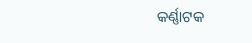କର୍ଣ୍ଣାଟକ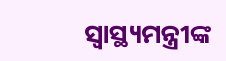ସ୍ବାସ୍ଥ୍ୟମନ୍ତ୍ରୀଙ୍କ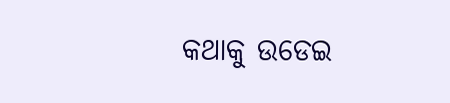କଥାକୁ ଉଡେଇ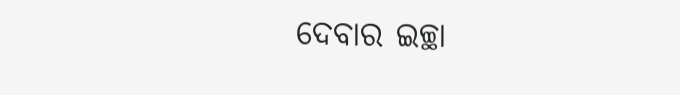ଦେବାର ଇଚ୍ଛା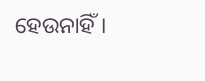ହେଉନାହିଁ।